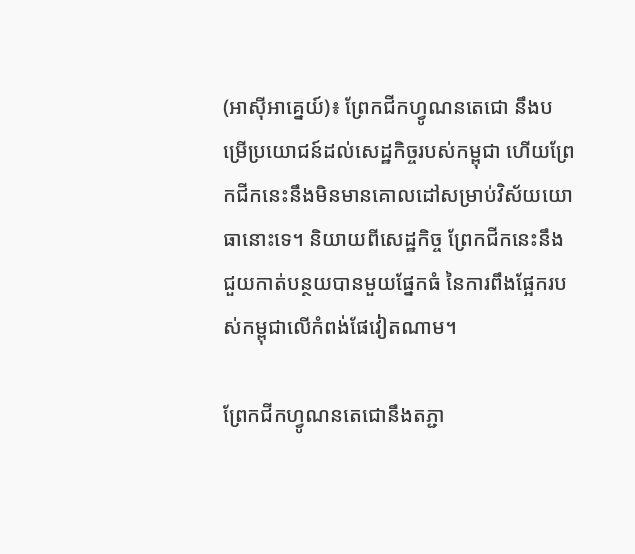(អាស៊ីអាគ្នេយ៍)៖ ព្រែកជីកហ្វូណនតេជោ នឹងបម្រើប្រយោជន៍ដល់សេដ្ឋកិច្ចរបស់កម្ពុជា ហើយព្រែកជីកនេះនឹងមិនមានគោលដៅសម្រាប់វិស័យយោធានោះទេ។ និយាយពីសេដ្ឋកិច្ច ព្រែកជីកនេះនឹងជួយកាត់បន្ថយបានមួយផ្នែកធំ នៃការពឹងផ្អែករបស់កម្ពុជាលើកំពង់ផែវៀតណាម។

ព្រែកជីកហ្វូណនតេជោនឹងតភ្ជា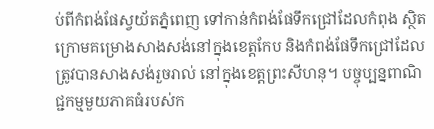ប់ពីកំពង់ផែស្វយ័តភ្នំពេញ ទៅកាន់កំពង់ផែទឹកជ្រៅដែលកំពុង ស្ថិតក្រោមគម្រោងសាងសង់នៅក្នុងខេត្តកែប និងកំពង់ផែទឹកជ្រៅដែលត្រូវបានសាងសង់រួចរាល់ នៅក្នុងខេត្តព្រះសីហនុ។ បច្ចុប្បន្នពាណិជ្ជកម្មមួយភាគធំរបស់ក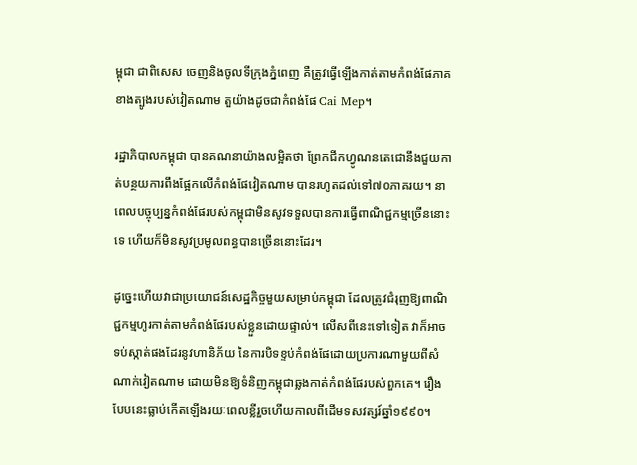ម្ពុជា ជាពិសេស ចេញនិងចូលទីក្រុងភ្នំពេញ គឺត្រូវធ្វើឡើងកាត់តាមកំពង់ផែភាគខាងត្បូងរបស់វៀតណាម តួយ៉ាងដូចជាកំពង់ផែ Cai Mep។

រដ្ឋាភិបាលកម្ពុជា បានគណនាយ៉ាងលម្អិតថា ព្រែកជីកហ្វូណនតេជោនឹងជួយកាត់បន្ថយការពឹងផ្អែកលើកំពង់ផែវៀតណាម បានរហូតដល់ទៅ៧០ភាគរយ។ នាពេលបច្ចុប្បន្នកំពង់ផែរបស់កម្ពុជាមិនសូវទទួលបានការធ្វើពាណិជ្ជកម្មច្រើននោះទេ ហើយក៏មិនសូវប្រមូលពន្ធបានច្រើននោះដែរ។

ដូច្នេះហើយវាជាប្រយោជន៍សេដ្ឋកិច្ចមួយសម្រាប់កម្ពុជា ដែលត្រូវជំរុញឱ្យពាណិជ្ជកម្មហូរកាត់តាមកំពង់ផែរបស់ខ្លួនដោយផ្ទាល់។ លើសពីនេះទៅទៀត វាក៏អាចទប់ស្កាត់ផងដែរនូវហានិភ័យ នៃការបិទខ្ទប់កំពង់ផែដោយប្រការណាមួយពីសំណាក់វៀតណាម ដោយមិនឱ្យទំនិញកម្ពុជាឆ្លងកាត់កំពង់ផែរបស់ពួកគេ។ រឿងបែបនេះធ្លាប់កើតឡើងរយៈពេលខ្លីរួចហើយកាលពីដើមទសវត្សរ៍ឆ្នាំ១៩៩០។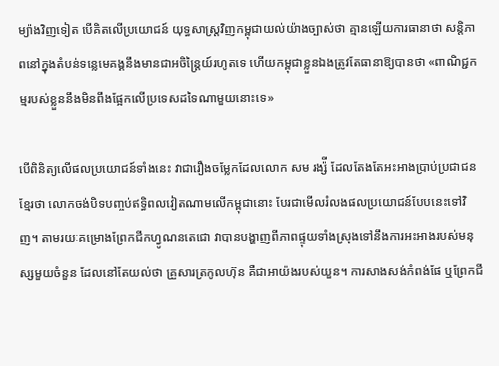ម្យ៉ាងវិញទៀត បើគិតលើប្រយោជន៍ យុទ្ធសាស្ត្រវិញកម្ពុជាយល់យ៉ាងច្បាស់ថា គ្មានឡើយការធានាថា សន្តិភាពនៅក្នុងតំបន់ទន្លេមេគង្គនឹងមានជាអចិន្ត្រៃយ៍រហូតទេ ហើយកម្ពុជាខ្លួនឯងត្រូវតែធានាឱ្យបានថា «ពាណិជ្ជកម្មរបស់ខ្លួននឹងមិនពឹងផ្អែកលើប្រទេសដទៃណាមួយនោះទេ»

បើពិនិត្យលើផលប្រយោជន៍ទាំងនេះ វាជារឿងចម្លែកដែលលោក សម រង្ស៉ី ដែលតែងតែអះអាងប្រាប់ប្រជាជនខ្មែរថា លោកចង់បិទបញ្ចប់ឥទ្ធិពលវៀតណាមលើកម្ពុជានោះ បែរជាមើលរំលងផលប្រយោជន៍បែបនេះទៅវិញ។ តាមរយៈគម្រោងព្រែកជីកហ្វូណនតេជោ វាបានបង្ហាញពីភាពផ្ទុយទាំងស្រុងទៅនឹងការអះអាងរបស់មនុស្សមួយចំនួន ដែលនៅតែយល់ថា គ្រួសារត្រកូលហ៊ុន គឺជាអាយ៉ងរបស់យួន។ ការសាងសង់កំពង់ផែ ឬព្រែកជី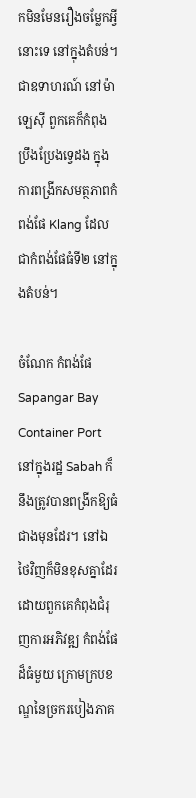កមិនមែនរឿងចម្លែកអ្វីនោះទេ នៅក្នុងតំបន់។ ជាឧទាហរណ៍ នៅម៉ាឡេស៊ី ពួកគេក៏កំពុងប្រឹងប្រែងទ្វេដង ក្នុងការពង្រីកសមត្ថភាពកំពង់ផែ Klang ដែលជាកំពង់ផែធំទី២ នៅក្នុងតំបន់។

ចំណែក កំពង់ផែ Sapangar Bay Container Port នៅក្នុងរដ្ឋ Sabah ក៏នឹងត្រូវបានពង្រីកឱ្យធំជាងមុនដែរ។ នៅឯថៃវិញក៏មិនខុសគ្នាដែរ ដោយពួកគេកំពុងជំរុញការអភិវឌ្ឍ កំពង់ផែដ៏ធំមួយ ក្រោមក្របខណ្ឌនៃច្រករបៀងភាគ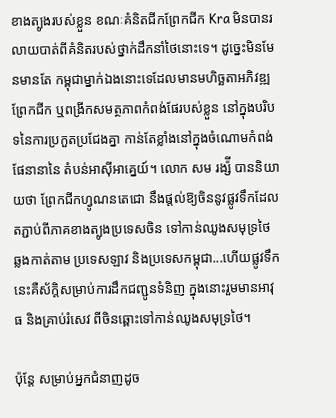ខាងត្បូងរបស់ខ្លួន ខណៈគំនិតជីកព្រែកជីក Kra មិនបានរលាយបាត់ពីគំនិតរបស់ថ្នាក់ដឹកនាំថៃនោះទេ។ ដូច្នេះមិនមែនមានតែ កម្ពុជាម្នាក់ឯងនោះទេដែលមានមហិច្ឆតាអភិវឌ្ឍព្រែកជីក ឬពង្រីកសមត្ថភាពកំពង់ផែរបស់ខ្លួន នៅក្នុងបរិបទនៃការប្រកួតប្រជែងគ្នា កាន់តែខ្លាំងនៅក្នុងចំណោមកំពង់ផែនានានៃ តំបន់អាស៊ីអាគ្នេយ៍។ លោក សម រង្ស៉ី បាននិយាយថា ព្រែកជីកហ្វូណនតេជោ នឹងផ្ដល់ឱ្យចិននូវផ្លូវទឹកដែលតភ្ជាប់ពីភាគខាងត្បូងប្រទេសចិន ទៅកាន់ឈូងសមុទ្រថៃ ឆ្លងកាត់តាម ប្រទេសឡាវ និងប្រទេសកម្ពុជា...ហើយផ្លូវទឹកនេះគឺស័ក្តិសម្រាប់ការដឹកជញ្ជូនទំនិញ ក្នុងនោះរួមមានអាវុធ និងគ្រាប់រំសេវ ពីចិនឆ្ពោះទៅកាន់ឈូងសមុទ្រថៃ។

ប៉ុន្តែ សម្រាប់អ្នកជំនាញដូច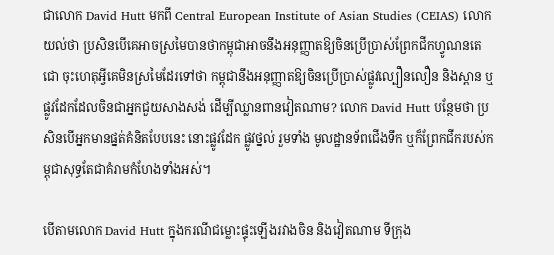ជាលោក David Hutt មកពី Central European Institute of Asian Studies (CEIAS) លោកយល់ថា ប្រសិនបើគេអាចស្រមៃបានថាកម្ពុជាអាចនឹងអនុញ្ញាតឱ្យចិនប្រើប្រាស់ព្រែកជីកហ្វូណនតេជោ ចុះហេតុអ្វីគេមិនស្រមៃដែរទៅថា កម្ពុជានឹងអនុញ្ញាតឱ្យចិនប្រើប្រាស់ផ្លូវល្បឿនលឿន និងស្ពាន ឬផ្លូវដែកដែលចិនជាអ្នកជួយសាងសង់ ដើម្បីឈ្លានពានវៀតណាម? លោក David Hutt បន្ថែមថា ប្រសិនបើអ្នកមានផ្នត់គំនិតបែបនេះ នោះផ្លូវដែក ផ្លូវថ្នល់ រួមទាំង មូលដ្ឋានទ័ពជើងទឹក ឬក៏ព្រែកជីករបស់កម្ពុជាសុទ្ធតែជាគំរាមកំហែងទាំងអស់។

បើតាមលោក David Hutt ក្នុងករណីជម្លោះផ្ទុះឡើងរវាងចិន និងវៀតណាម ទីក្រុង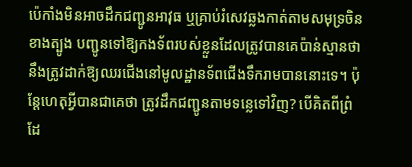ប៉េកាំងមិនអាចដឹកជញ្ជូនអាវុធ ឬគ្រាប់រំសេវឆ្លងកាត់តាមសមុទ្រចិនខាងត្បូង បញ្ជូនទៅឱ្យកងទ័ពរបស់ខ្លួនដែលត្រូវបានគេប៉ាន់ស្មានថា នឹងត្រូវដាក់ឱ្យឈរជើងនៅមូលដ្ឋានទ័ពជើងទឹករាមបាននោះទេ។ ប៉ុន្តែហេតុអ្វីបានជាគេថា ត្រូវដឹកជញ្ជូនតាមទន្លេទៅវិញ? បើគិតពីព្រំដែ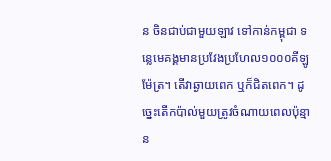ន ចិនជាប់ជាមួយឡាវ ទៅកាន់កម្ពុជា ទន្លេមេគង្គមានប្រវែងប្រហែល១០០០គីឡូម៉ែត្រ។ តើវាឆ្ងាយពេក ឬក៏ជិតពេក។ ដូច្នេះតើកប៉ាល់មួយត្រូវចំណាយពេលប៉ុន្មាន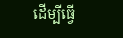ដើម្បីធ្វើ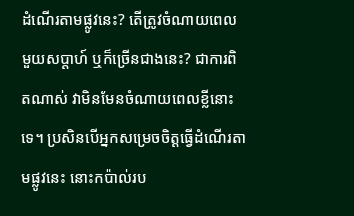ដំណើរតាមផ្លូវនេះ? តើត្រូវចំណាយពេលមួយសប្ដាហ៍ ឬក៏ច្រើនជាងនេះ? ជាការពិតណាស់ វាមិនមែនចំណាយពេលខ្លីនោះទេ។ ប្រសិនបើអ្នកសម្រេចចិត្តធ្វើដំណើរតាមផ្លូវនេះ នោះកប៉ាល់រប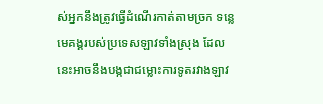ស់អ្នកនឹងត្រូវធ្វើដំណើរកាត់តាមច្រក ទន្លេមេគង្គរបស់ប្រទេសឡាវទាំងស្រុង ដែលនេះអាចនឹងបង្កជាជម្លោះការទូតរវាងឡាវ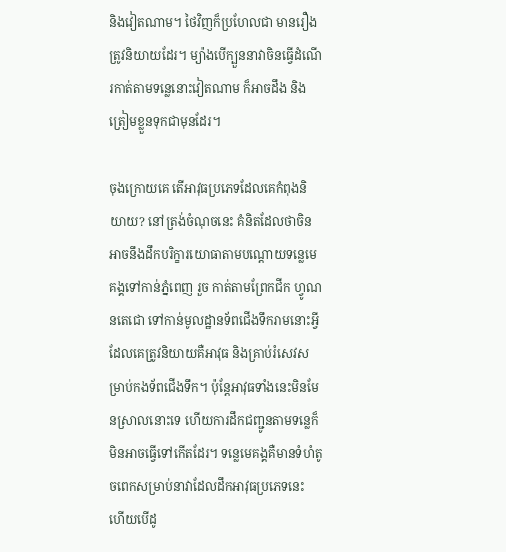និងវៀតណាម។ ថៃវិញក៏ប្រហែលជា មានរឿងត្រូវនិយាយដែរ។ ម្យ៉ាងបើក្បួននាវាចិនធ្វើដំណើរកាត់តាមទន្លេនោះវៀតណាម ក៏អាចដឹង និងត្រៀមខ្លួនទុកជាមុនដែរ។

ចុងក្រោយគេ តើអាវុធប្រភេទដែលគេកំពុងនិយាយ? នៅត្រង់ចំណុចនេះ គំនិតដែលថាចិនអាចនឹងដឹកបរិក្ខារយោធាតាមបណ្ដោយទន្លេមេគង្គទៅកាន់ភ្នំពេញ រួច កាត់តាមព្រែកជីក ហ្វូណនតេជោ ទៅកាន់មូលដ្ឋានទ័ពជើងទឹករាមនោះអ្វីដែលគេត្រូវនិយាយគឺអាវុធ និងគ្រាប់រំសេវសម្រាប់កងទ័ពជើងទឹក។ ប៉ុន្តែអាវុធទាំងនេះមិនមែនស្រាលនោះទេ ហើយការដឹកជញ្ជូនតាមទន្លេក៏មិនអាចធ្វើទៅកើតដែរ។ ទន្លេមេគង្គគឺមានទំហំតូចពេកសម្រាប់នាវាដែលដឹកអាវុធប្រភេទនេះ ហើយបើដូ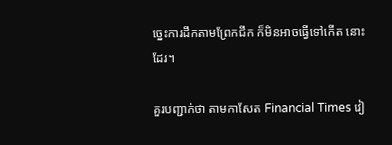ច្នេះការដឹកតាមព្រែកជីក ក៏មិនអាចធ្វើទៅកើត នោះដែរ។

គួរបញ្ជាក់ថា តាមកាសែត Financial Times វៀ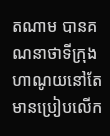តណាម បានគណនាថាទីក្រុងហាណូយនៅតែមានប្រៀបលើក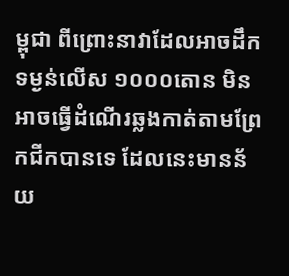ម្ពុជា ពីព្រោះនាវាដែលអាចដឹកទម្ងន់លើស ១០០០តោន មិនអាចធ្វើដំណើរឆ្លងកាត់តាមព្រែកជីកបានទេ ដែលនេះមានន័យ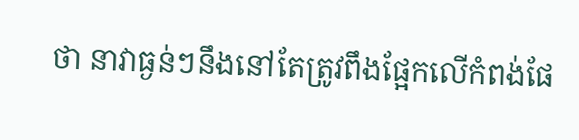ថា នាវាធ្ងន់ៗនឹងនៅតែត្រូវពឹងផ្អែកលើកំពង់ផែ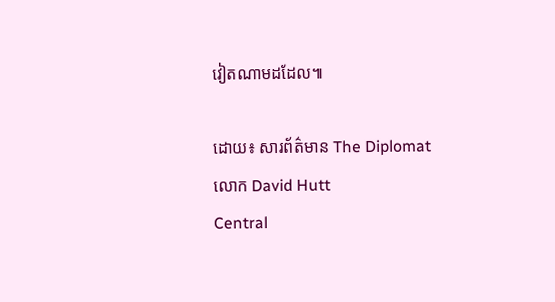វៀតណាមដដែល៕

ដោយ៖ សារព័ត៌មាន The Diplomat
លោក David Hutt
Central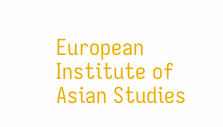European Institute of Asian Studies